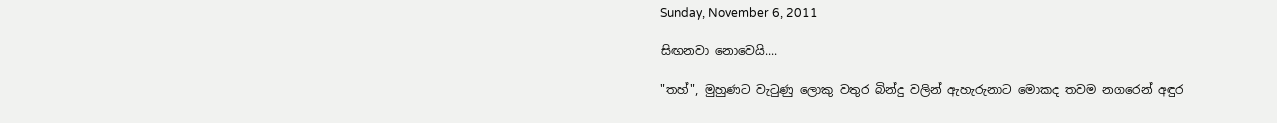Sunday, November 6, 2011

සිඟනවා නොවෙයි....

"තහ්", මුහුණට වැටුණු ලොකු වතුර බින්දු වලින් ඇහැරුනාට මොකද තවම නගරෙන් අඳුර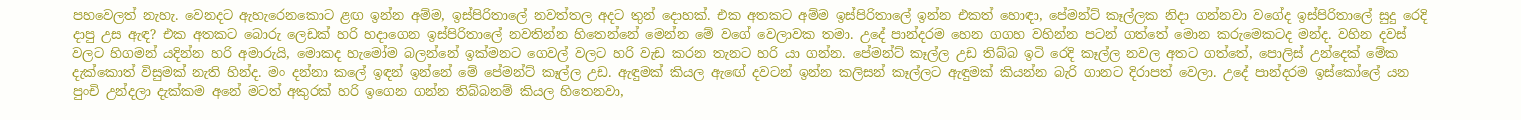පහවෙලත් නැහැ. වෙනදට ඇහැරෙනකොට ළඟ ඉන්න අම්ම, ඉස්පිරිතාලේ නවත්තල අදට තුන් දොහක්. එක අතකට අම්ම ඉස්පිරිතාලේ ඉන්න එකත් හොඳා, පේමන්ට් කෑල්ලක නිදා ගන්නවා වගේද ඉස්පිරිතාලේ සුදු රෙදි දාපු උස ඇඳ? එක අතකට බොරු ලෙඩක් හරි හදාගෙන ඉස්පිරිතාලේ නවතින්න හිතෙන්නේ මෙන්න මේ වගේ වෙලාවක තමා. උදේ පාන්දරම හෙන ගගහ වහින්න පටන් ගත්තේ මොන කරුමෙකටද මන්ද. වහින දවස් වලට හිගමන් යදින්න හරි අමාරුයි, මොකද හැමෝම බලන්නේ ඉක්මනට ගෙවල් වලට හරි වැඩ කරන තැනට හරි යා ගන්න. පේමන්ට් කෑල්ල උඩ තිබ්බ ඉටි රෙදි කෑල්ල නවල අතට ගත්තේ, පොලිස් උන්දෙක් මේක දැක්කොත් විසුමක් නැති හින්ද. මං දන්නා කලේ ඉඳන් ඉන්නේ මේ පේමන්ට් කෑල්ල උඩ. ඇඳුමක් කියල ඇඟේ දවටන් ඉන්න කලිසන් කෑල්ලට ඇඳුමක් කියන්න බැරි ගානට දිරාපත් වෙලා. උදේ පාන්දරම ඉස්කෝලේ යන පුංචි උන්දලා දැක්කම අනේ මටත් අකුරක් හරි ඉගෙන ගන්න තිබ්බනම් කියල හිතෙනවා,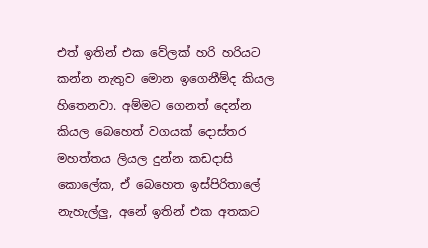එත් ඉතින් එක වේලක් හරි හරියට කන්න නැතුව මොන ඉගෙනීම්ද කියල හිතෙනවා. අම්මට ගෙනත් දෙන්න කියල බෙහෙත් වගයක් දොස්තර මහත්තය ලියල දුන්න කඩදාසි කොලේක, ඒ බෙහෙත ඉස්පිරිතාලේ නැහැල්ලු, අනේ ඉතින් එක අතකට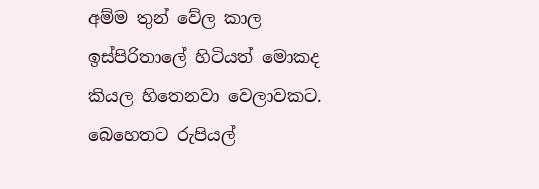අම්ම තුන් වේල කාල ඉස්පිරිතාලේ හිටියත් මොකද කියල හිතෙනවා වෙලාවකට. බෙහෙතට රුපියල්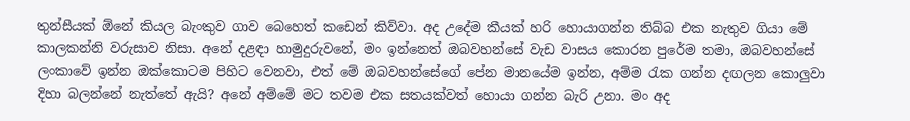තුන්සීයක් ඕනේ කියල බැංකුව ගාව බෙහෙත් කඩෙන් කිව්වා. අද උදේම කීයක් හරි හොයාගන්න තිබ්බ එක නැතුව ගියා මේ කාලකන්නි වරුසාව නිසා. අනේ දළඳා හාමුදුරුවනේ, මං ඉන්නෙත් ඔබවහන්සේ වැඩ වාසය කොරන පුරේම තමා, ඔබවහන්සේ ලංකාවේ ඉන්න ඔක්කොටම පිහිට වෙනවා, එත් මේ ඔබවහන්සේගේ පේන මානයේම ඉන්න, අම්ම රැක ගන්න දඟලන කොලුවා දිහා බලන්නේ නැත්තේ ඇයි? අනේ අම්මේ මට තවම එක සතයක්වත් හොයා ගන්න බැරි උනා. මං අද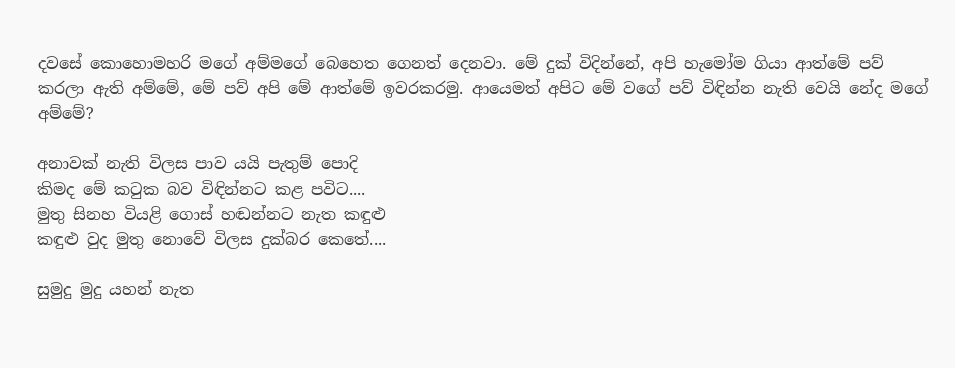දවසේ කොහොමහරි මගේ අම්මගේ බෙහෙත ගෙනත් දෙනවා. මේ දුක් විදින්නේ, අපි හැමෝම ගියා ආත්මේ පව් කරලා ඇති අම්මේ, මේ පව් අපි මේ ආත්මේ ඉවරකරමු. ආයෙමත් අපිට මේ වගේ පව් විඳින්න නැති වෙයි නේද මගේ අම්මේ?

අනාවක් නැති විලස පාව යයි පැතුම් පොදි
කිමද මේ කටුක බව විඳින්නට කළ පවිට....
මුතු සිනහ වියළි ගොස් හඬන්නට නැත කඳුළු
කඳුළු වුද මුතු නොවේ විලස දුක්බර කෙතේ....

සුමුදු මුදු යහන් නැත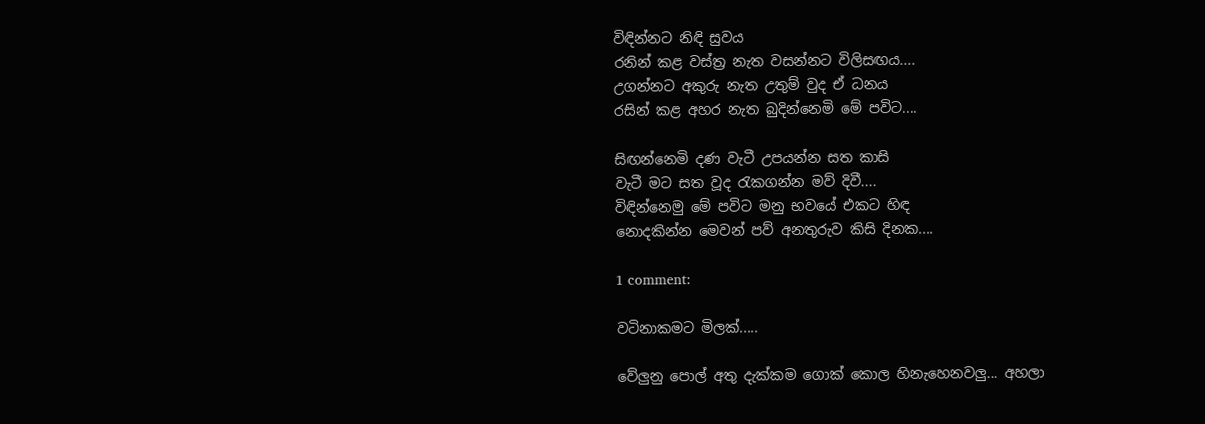විඳින්නට නිඳි සුවය
රනින් කළ වස්ත්‍ර නැත වසන්නට විලිසඟය....
උගන්නට අකුරු නැත උතුම් වුද ඒ ධනය
රසින් කළ අහර නැත බුදින්නෙමි මේ පවිට....

සිඟන්නෙමි දණ වැටී උපයන්න සත කාසි
වැටී මට සත වූද රැකගන්න මව් දිවී....
විඳින්නෙමු මේ පවිට මනු භවයේ එකට හිඳ
නොදකින්න මෙවන් පව් අනතුරුව කිසි දිනක....

1 comment:

වටිනාකමට මිලක්.....

වේලුනු පොල් අතු දැක්කම ගොක් කොල හිනැහෙනවලු... අහලා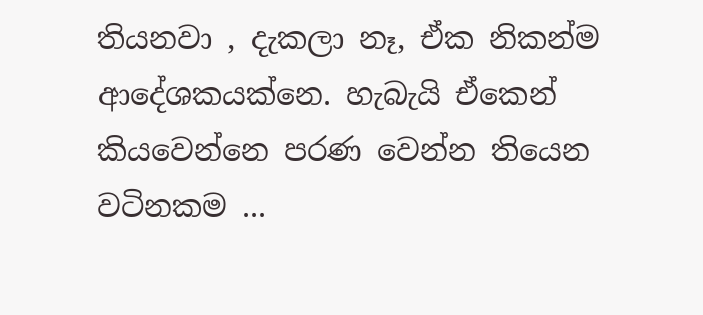තියනවා , දැකලා නෑ, ඒක නිකන්ම ආදේශකයක්නෙ. හැබැයි ඒකෙන් කියවෙන්නෙ පරණ වෙන්න තියෙන වටිනකම ...